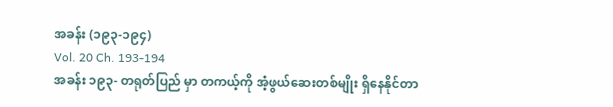အခန်း (၁၉၃-၁၉၄)
Vol. 20 Ch. 193-194
အခန်း ၁၉၃- တရုတ်ပြည် မှာ တကယ့်ကို အံ့ဖွယ်ဆေးတစ်မျိုး ရှိနေနိုင်တာ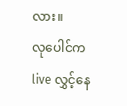လား။
လုပေါင်က live လွှင့်နေ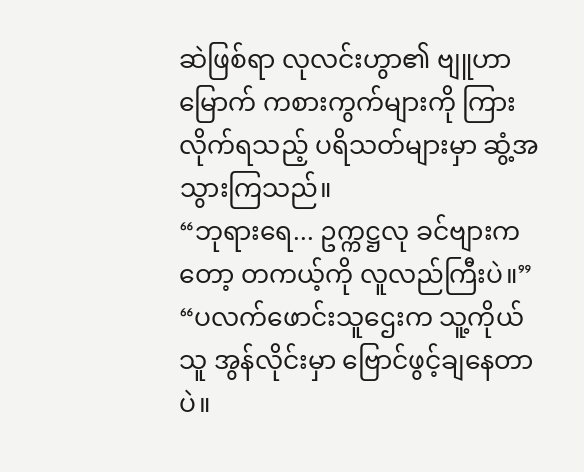ဆဲဖြစ်ရာ လုလင်းဟွာ၏ ဗျူဟာမြောက် ကစားကွက်များကို ကြားလိုက်ရသည့် ပရိသတ်များမှာ ဆွံ့အသွားကြသည်။
“ဘုရားရေ... ဥက္ကဋ္ဌလု ခင်ဗျားကတော့ တကယ့်ကို လူလည်ကြီးပဲ။”
“ပလက်ဖောင်းသူဌေးက သူ့ကိုယ်သူ အွန်လိုင်းမှာ ဗြောင်ဖွင့်ချနေတာပဲ။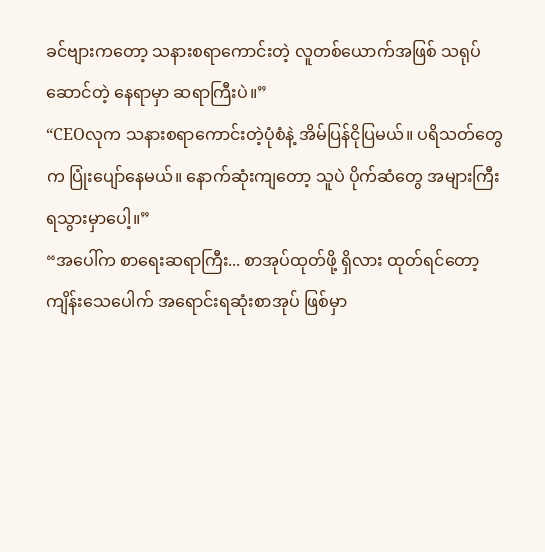ခင်ဗျားကတော့ သနားစရာကောင်းတဲ့ လူတစ်ယောက်အဖြစ် သရုပ်ဆောင်တဲ့ နေရာမှာ ဆရာကြီးပဲ။”
“CEOလုက သနားစရာကောင်းတဲ့ပုံစံနဲ့ အိမ်ပြန်ငိုပြမယ်။ ပရိသတ်တွေက ပြုံးပျော်နေမယ်။ နောက်ဆုံးကျတော့ သူပဲ ပိုက်ဆံတွေ အများကြီး ရသွားမှာပေါ့။”
“အပေါ်က စာရေးဆရာကြီး... စာအုပ်ထုတ်ဖို့ ရှိလား ထုတ်ရင်တော့ ကျိန်းသေပေါက် အရောင်းရဆုံးစာအုပ် ဖြစ်မှာ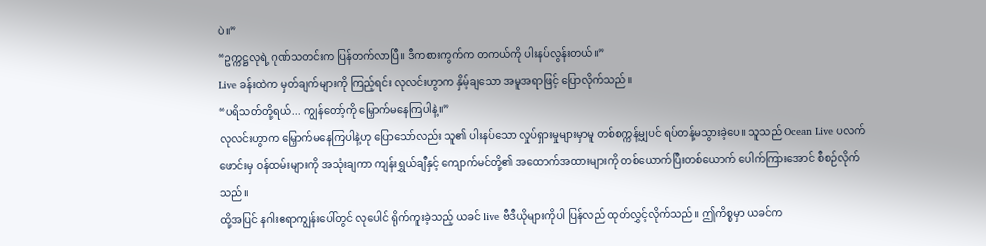ပဲ။”
“ဥက္ကဋ္ဌလုရဲ့ ဂုဏ်သတင်းက ပြန်တက်လာပြီ။ ဒီကစားကွက်က တကယ်ကို ပါးနပ်လွန်းတယ်။”
Live ခန်းထဲက မှတ်ချက်များကို ကြည့်ရင်း လုလင်းဟွာက နှိမ့်ချသော အမူအရာဖြင့် ပြောလိုက်သည်။
“ပရိသတ်တို့ရယ်... ကျွန်တော့်ကို မြှောက်မနေကြပါနဲ့။”
လုလင်းဟွာက မြှောက်မနေကြပါနဲ့ဟု ပြောသော်လည်း သူ၏ ပါးနပ်သော လှုပ်ရှားမှုများမှာမူ တစ်စက္ကန့်မျှပင် ရပ်တန့်မသွားခဲ့ပေ။ သူသည် Ocean Live ပလက်ဖောင်းမှ ဝန်ထမ်းများကို အသုံးချကာ ကျန်းရွှယ်ချီနှင့် ကျောက်မင်တို့၏ အထောက်အထားများကို တစ်ယောက်ပြီးတစ်ယောက် ပေါက်ကြားအောင် စီစဉ်လိုက်သည်။
ထို့အပြင် နဂါးဧရာကျွန်းပေါ်တွင် လုပေါင် ရိုက်ကူးခဲ့သည့် ယခင် live ဗီဒီယိုများကိုပါ ပြန်လည် ထုတ်လွှင့်လိုက်သည်။ ဤကိစ္စမှာ ယခင်က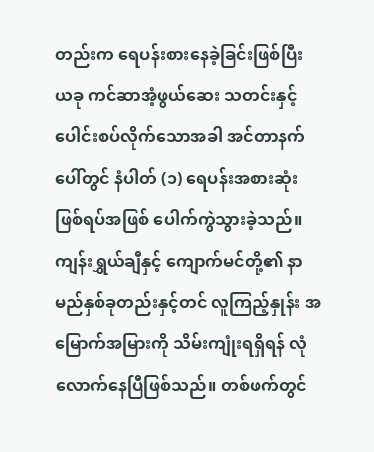တည်းက ရေပန်းစားနေခဲ့ခြင်းဖြစ်ပြီး ယခု ကင်ဆာအံ့ဖွယ်ဆေး သတင်းနှင့် ပေါင်းစပ်လိုက်သောအခါ အင်တာနက်ပေါ်တွင် နံပါတ် (၁) ရေပန်းအစားဆုံး ဖြစ်ရပ်အဖြစ် ပေါက်ကွဲသွားခဲ့သည်။
ကျန်းရွှယ်ချီနှင့် ကျောက်မင်တို့၏ နာမည်နှစ်ခုတည်းနှင့်တင် လူကြည့်နှုန်း အမြောက်အမြားကို သိမ်းကျုံးရရှိရန် လုံလောက်နေပြီဖြစ်သည်။ တစ်ဖက်တွင်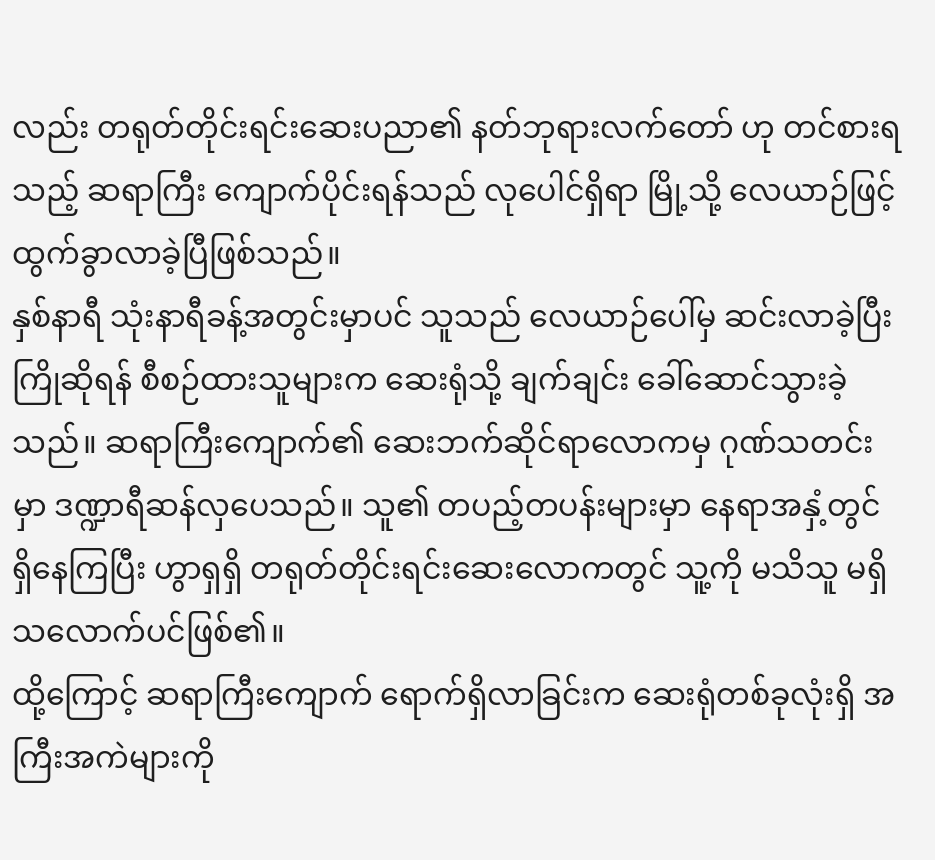လည်း တရုတ်တိုင်းရင်းဆေးပညာ၏ နတ်ဘုရားလက်တော် ဟု တင်စားရသည့် ဆရာကြီး ကျောက်ပိုင်းရန်သည် လုပေါင်ရှိရာ မြို့သို့ လေယာဉ်ဖြင့် ထွက်ခွာလာခဲ့ပြီဖြစ်သည်။
နှစ်နာရီ သုံးနာရီခန့်အတွင်းမှာပင် သူသည် လေယာဉ်ပေါ်မှ ဆင်းလာခဲ့ပြီး ကြိုဆိုရန် စီစဉ်ထားသူများက ဆေးရုံသို့ ချက်ချင်း ခေါ်ဆောင်သွားခဲ့သည်။ ဆရာကြီးကျောက်၏ ဆေးဘက်ဆိုင်ရာလောကမှ ဂုဏ်သတင်းမှာ ဒဏ္ဍာရီဆန်လှပေသည်။ သူ၏ တပည့်တပန်းများမှာ နေရာအနှံ့တွင် ရှိနေကြပြီး ဟွာရှရှိ တရုတ်တိုင်းရင်းဆေးလောကတွင် သူ့ကို မသိသူ မရှိသလောက်ပင်ဖြစ်၏။
ထို့ကြောင့် ဆရာကြီးကျောက် ရောက်ရှိလာခြင်းက ဆေးရုံတစ်ခုလုံးရှိ အကြီးအကဲများကို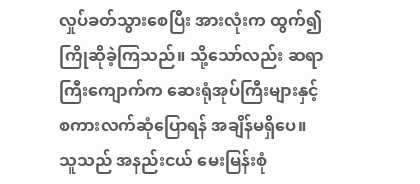လှုပ်ခတ်သွားစေပြီး အားလုံးက ထွက်၍ ကြိုဆိုခဲ့ကြသည်။ သို့သော်လည်း ဆရာကြီးကျောက်က ဆေးရုံအုပ်ကြီးများနှင့် စကားလက်ဆုံပြောရန် အချိန်မရှိပေ။ သူသည် အနည်းငယ် မေးမြန်းစုံ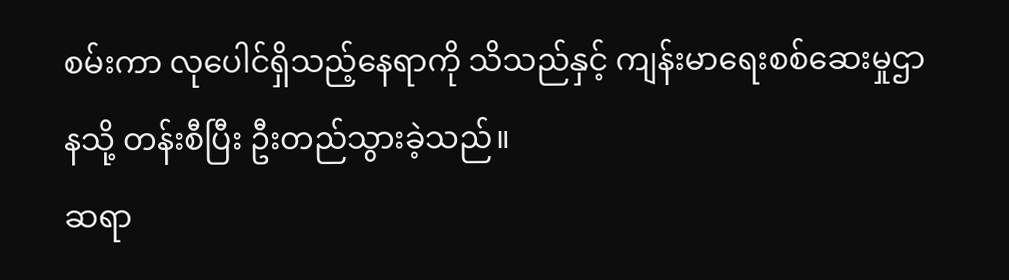စမ်းကာ လုပေါင်ရှိသည့်နေရာကို သိသည်နှင့် ကျန်းမာရေးစစ်ဆေးမှုဌာနသို့ တန်းစီပြီး ဦးတည်သွားခဲ့သည်။
ဆရာ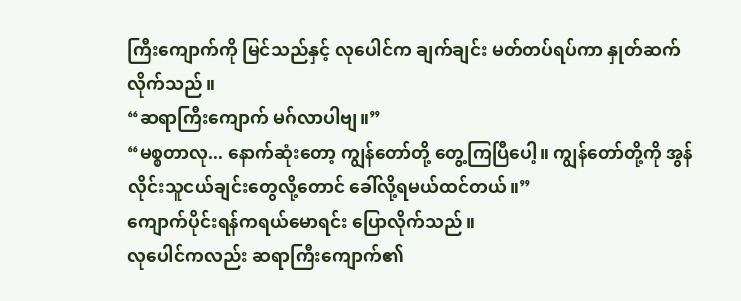ကြီးကျောက်ကို မြင်သည်နှင့် လုပေါင်က ချက်ချင်း မတ်တပ်ရပ်ကာ နှုတ်ဆက်လိုက်သည်။
“ဆရာကြီးကျောက် မဂ်လာပါဗျ။”
“မစ္စတာလု... နောက်ဆုံးတော့ ကျွန်တော်တို့ တွေ့ကြပြီပေါ့။ ကျွန်တော်တို့ကို အွန်လိုင်းသူငယ်ချင်းတွေလို့တောင် ခေါ်လို့ရမယ်ထင်တယ်။”
ကျောက်ပိုင်းရန်ကရယ်မောရင်း ပြောလိုက်သည်။
လုပေါင်ကလည်း ဆရာကြီးကျောက်၏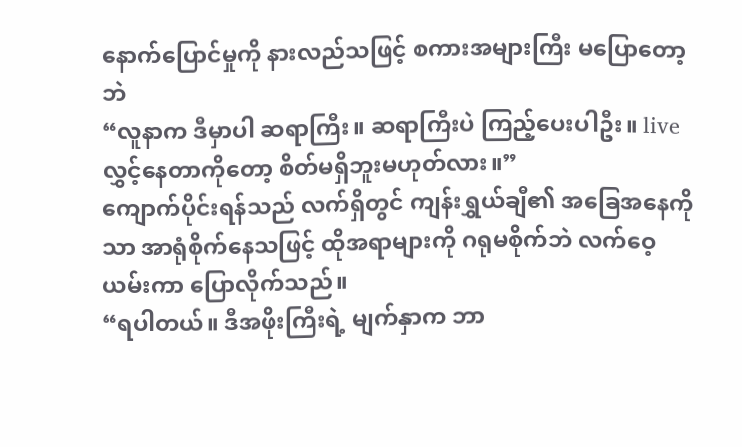နောက်ပြောင်မှုကို နားလည်သဖြင့် စကားအများကြီး မပြောတော့ဘဲ
“လူနာက ဒီမှာပါ ဆရာကြီး။ ဆရာကြီးပဲ ကြည့်ပေးပါဦး။ live လွှင့်နေတာကိုတော့ စိတ်မရှိဘူးမဟုတ်လား။”
ကျောက်ပိုင်းရန်သည် လက်ရှိတွင် ကျန်းရွှယ်ချီ၏ အခြေအနေကိုသာ အာရုံစိုက်နေသဖြင့် ထိုအရာများကို ဂရုမစိုက်ဘဲ လက်ဝေ့ယမ်းကာ ပြောလိုက်သည်။
“ရပါတယ်။ ဒီအဖိုးကြီးရဲ့ မျက်နှာက ဘာ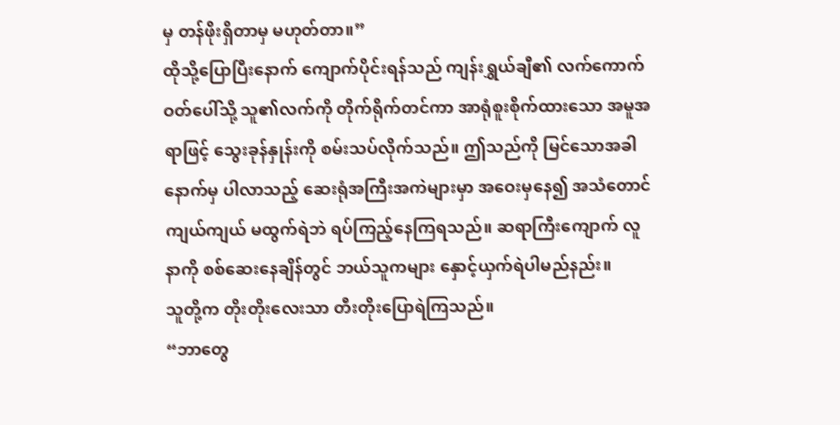မှ တန်ဖိုးရှိတာမှ မဟုတ်တာ။”
ထိုသို့ပြောပြီးနောက် ကျောက်ပိုင်းရန်သည် ကျန်းရွှယ်ချီ၏ လက်ကောက်ဝတ်ပေါ်သို့ သူ၏လက်ကို တိုက်ရိုက်တင်ကာ အာရုံစူးစိုက်ထားသော အမူအရာဖြင့် သွေးခုန်နှုန်းကို စမ်းသပ်လိုက်သည်။ ဤသည်ကို မြင်သောအခါ နောက်မှ ပါလာသည့် ဆေးရုံအကြီးအကဲများမှာ အဝေးမှနေ၍ အသံတောင် ကျယ်ကျယ် မထွက်ရဲဘဲ ရပ်ကြည့်နေကြရသည်။ ဆရာကြီးကျောက် လူနာကို စစ်ဆေးနေချိန်တွင် ဘယ်သူကများ နှောင့်ယှက်ရဲပါမည်နည်း။
သူတို့က တိုးတိုးလေးသာ တီးတိုးပြောရဲကြသည်။
“ဘာတွေ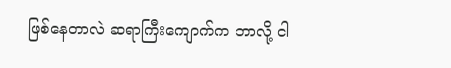ဖြစ်နေတာလဲ ဆရာကြီးကျောက်က ဘာလို့ ငါ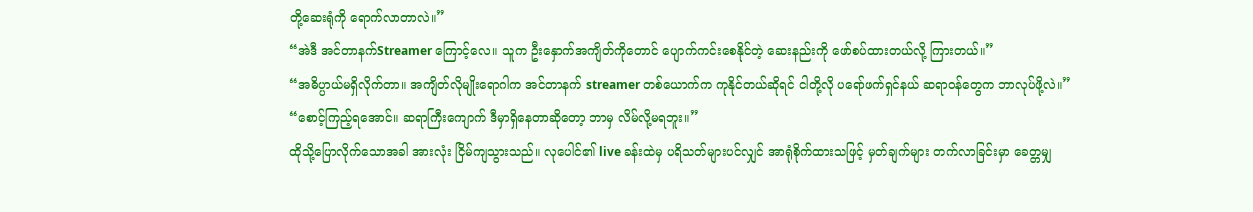တို့ဆေးရုံကို ရောက်လာတာလဲ။”
“အဲဒီ အင်တာနက်Streamer ကြောင့်လေ။ သူက ဦးနှောက်အကျိတ်ကိုတောင် ပျောက်ကင်းစေနိုင်တဲ့ ဆေးနည်းကို ဖော်စပ်ထားတယ်လို့ ကြားတယ်။”
“အဓိပ္ပာယ်မရှိလိုက်တာ။ အကျိတ်လိုမျိုးရောဂါက အင်တာနက် streamer တစ်ယောက်က ကုနိုင်တယ်ဆိုရင် ငါတို့လို ပရော်ဖက်ရှင်နယ် ဆရာဝန်တွေက ဘာလုပ်ဖို့လဲ။”
“စောင့်ကြည့်ရအောင်။ ဆရာကြီးကျောက် ဒီမှာရှိနေတာဆိုတော့ ဘာမှ လိမ်လို့မရဘူး။”
ထိုသို့ပြောလိုက်သောအခါ အားလုံး ငြိမ်ကျသွားသည်။ လုပေါင်၏ live ခန်းထဲမှ ပရိသတ်များပင်လျှင် အာရုံစိုက်ထားသဖြင့် မှတ်ချက်များ တက်လာခြင်းမှာ ခေတ္တမျှ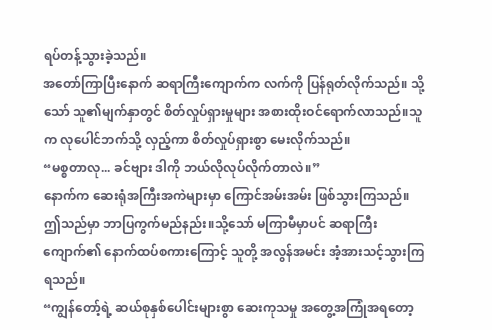ရပ်တန့်သွားခဲ့သည်။
အတော်ကြာပြီးနောက် ဆရာကြီးကျောက်က လက်ကို ပြန်ရုတ်လိုက်သည်။ သို့သော် သူ၏မျက်နှာတွင် စိတ်လှုပ်ရှားမှုများ အစားထိုးဝင်ရောက်လာသည်။သူက လုပေါင်ဘက်သို့ လှည့်ကာ စိတ်လှုပ်ရှားစွာ မေးလိုက်သည်။
“မစ္စတာလု... ခင်ဗျား ဒါကို ဘယ်လိုလုပ်လိုက်တာလဲ။”
နောက်က ဆေးရုံအကြီးအကဲများမှာ ကြောင်အမ်းအမ်း ဖြစ်သွားကြသည်။ ဤသည်မှာ ဘာပြကွက်မည်နည်း။သို့သော် မကြာမီမှာပင် ဆရာကြီးကျောက်၏ နောက်ထပ်စကားကြောင့် သူတို့ အလွန်အမင်း အံ့အားသင့်သွားကြရသည်။
“ကျွန်တော့်ရဲ့ ဆယ်စုနှစ်ပေါင်းများစွာ ဆေးကုသမှု အတွေ့အကြုံအရတော့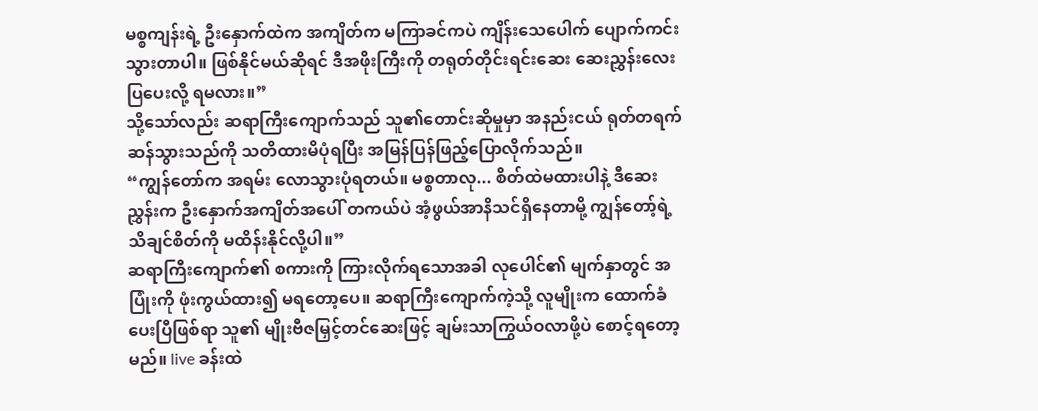မစ္စကျန်းရဲ့ ဦးနှောက်ထဲက အကျိတ်က မကြာခင်ကပဲ ကျိန်းသေပေါက် ပျောက်ကင်းသွားတာပါ။ ဖြစ်နိုင်မယ်ဆိုရင် ဒီအဖိုးကြီးကို တရုတ်တိုင်းရင်းဆေး ဆေးညွှန်းလေး ပြပေးလို့ ရမလား။”
သို့သော်လည်း ဆရာကြီးကျောက်သည် သူ၏တောင်းဆိုမှုမှာ အနည်းငယ် ရုတ်တရက်ဆန်သွားသည်ကို သတိထားမိပုံရပြီး အမြန်ပြန်ဖြည့်ပြောလိုက်သည်။
“ကျွန်တော်က အရမ်း လောသွားပုံရတယ်။ မစ္စတာလု... စိတ်ထဲမထားပါနဲ့ ဒီဆေးညွှန်းက ဦးနှောက်အကျိတ်အပေါ် တကယ်ပဲ အံ့ဖွယ်အာနိသင်ရှိနေတာမို့ ကျွန်တော့်ရဲ့ သိချင်စိတ်ကို မထိန်းနိုင်လို့ပါ။”
ဆရာကြီးကျောက်၏ စကားကို ကြားလိုက်ရသောအခါ လုပေါင်၏ မျက်နှာတွင် အပြုံးကို ဖုံးကွယ်ထား၍ မရတော့ပေ။ ဆရာကြီးကျောက်ကဲ့သို့ လူမျိုးက ထောက်ခံပေးပြီဖြစ်ရာ သူ၏ မျိုးဗီဇမြှင့်တင်ဆေးဖြင့် ချမ်းသာကြွယ်ဝလာဖို့ပဲ စောင့်ရတော့မည်။ live ခန်းထဲ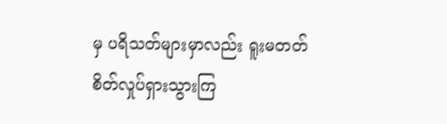မှ ပရိသတ်များမှာလည်း ရူးမတတ် စိတ်လှုပ်ရှားသွားကြ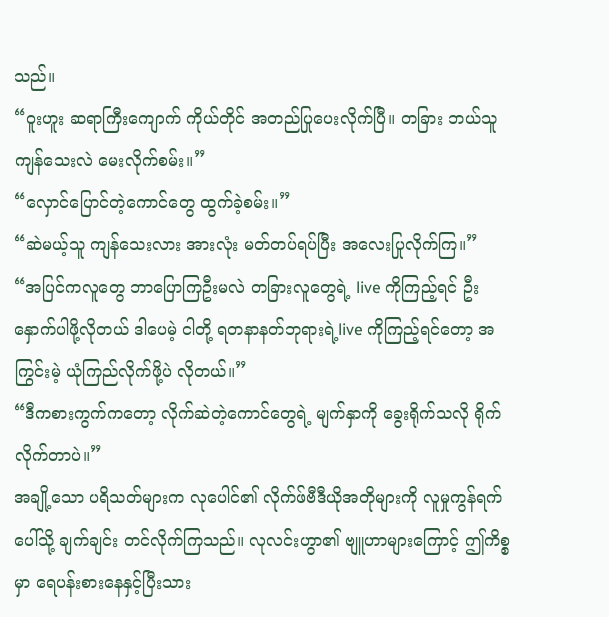သည်။
“ဝူးဟူး ဆရာကြီးကျောက် ကိုယ်တိုင် အတည်ပြုပေးလိုက်ပြီ။ တခြား ဘယ်သူ ကျန်သေးလဲ မေးလိုက်စမ်း။”
“လှောင်ပြောင်တဲ့ကောင်တွေ ထွက်ခဲ့စမ်း။”
“ဆဲမယ့်သူ ကျန်သေးလား အားလုံး မတ်တပ်ရပ်ပြီး အလေးပြုလိုက်ကြ။”
“အပြင်ကလူတွေ ဘာပြောကြဦးမလဲ တခြားလူတွေရဲ့ live ကိုကြည့်ရင် ဦးနှောက်ပါဖို့လိုတယ် ဒါပေမဲ့ ငါတို့ ရတနာနတ်ဘုရားရဲ့live ကိုကြည့်ရင်တော့ အကြွင်းမဲ့ ယုံကြည်လိုက်ဖို့ပဲ လိုတယ်။”
“ဒီကစားကွက်ကတော့ လိုက်ဆဲတဲ့ကောင်တွေရဲ့ မျက်နှာကို ခွေးရိုက်သလို ရိုက်လိုက်တာပဲ။”
အချို့သော ပရိသတ်များက လုပေါင်၏ လိုက်ဖ်ဗီဒီယိုအတိုများကို လူမှုကွန်ရက်ပေါ်သို့ ချက်ချင်း တင်လိုက်ကြသည်။ လုလင်းဟွာ၏ ဗျူဟာများကြောင့် ဤကိစ္စမှာ ရေပန်းစားနေနှင့်ပြီးသား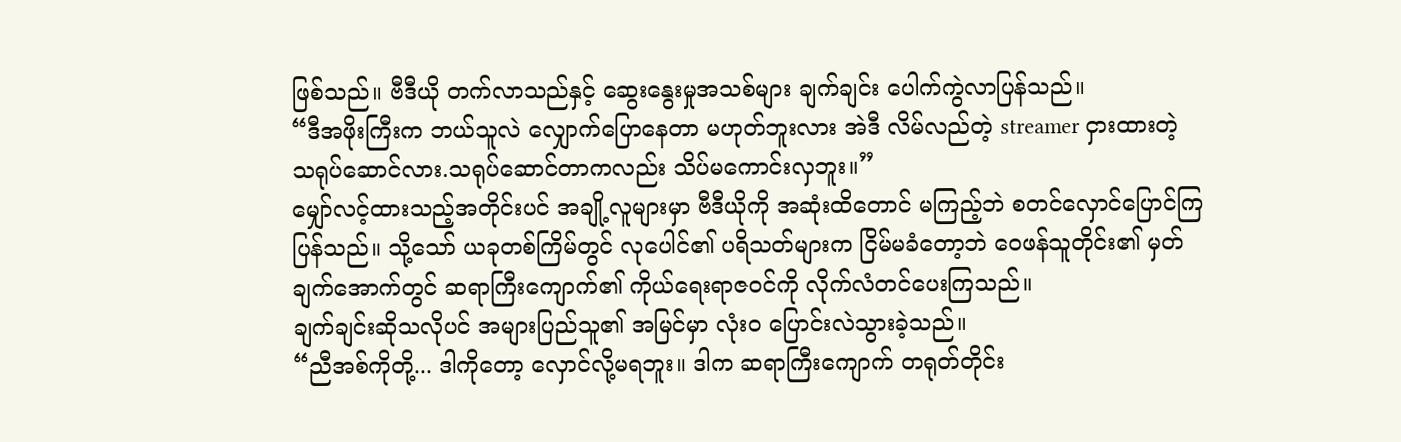ဖြစ်သည်။ ဗီဒီယို တက်လာသည်နှင့် ဆွေးနွေးမှုအသစ်များ ချက်ချင်း ပေါက်ကွဲလာပြန်သည်။
“ဒီအဖိုးကြီးက ဘယ်သူလဲ လျှောက်ပြောနေတာ မဟုတ်ဘူးလား အဲဒီ လိမ်လည်တဲ့ streamer ငှားထားတဲ့ သရုပ်ဆောင်လား.သရုပ်ဆောင်တာကလည်း သိပ်မကောင်းလှဘူး။”
မျှော်လင့်ထားသည့်အတိုင်းပင် အချို့လူများမှာ ဗီဒီယိုကို အဆုံးထိတောင် မကြည့်ဘဲ စတင်လှောင်ပြောင်ကြပြန်သည်။ သို့သော် ယခုတစ်ကြိမ်တွင် လုပေါင်၏ ပရိသတ်များက ငြိမ်မခံတော့ဘဲ ဝေဖန်သူတိုင်း၏ မှတ်ချက်အောက်တွင် ဆရာကြီးကျောက်၏ ကိုယ်ရေးရာဇဝင်ကို လိုက်လံတင်ပေးကြသည်။
ချက်ချင်းဆိုသလိုပင် အများပြည်သူ၏ အမြင်မှာ လုံးဝ ပြောင်းလဲသွားခဲ့သည်။
“ညီအစ်ကိုတို့... ဒါကိုတော့ လှောင်လို့မရဘူး။ ဒါက ဆရာကြီးကျောက် တရုတ်တိုင်း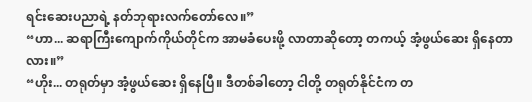ရင်းဆေးပညာရဲ့ နတ်ဘုရားလက်တော်လေ။”
“ဟာ... ဆရာကြီးကျောက်ကိုယ်တိုင်က အာမခံပေးဖို့ လာတာဆိုတော့ တကယ့် အံ့ဖွယ်ဆေး ရှိနေတာလား။”
“ဟိုး... တရုတ်မှာ အံ့ဖွယ်ဆေး ရှိနေပြီ။ ဒီတစ်ခါတော့ ငါတို့ တရုတ်နိုင်ငံက တ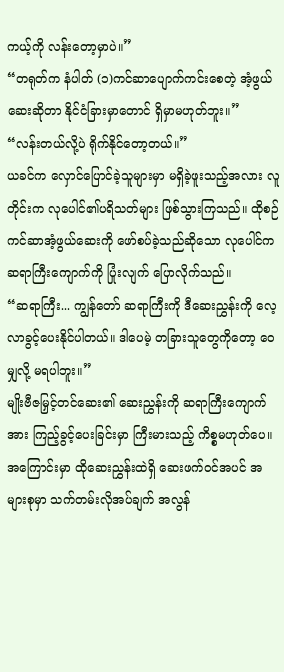ကယ့်ကို လန်းတော့မှာပဲ။”
“တရုတ်က နံပါတ် (၁)ကင်ဆာပျောက်ကင်းစေတဲ့ အံ့ဖွယ်ဆေးဆိုတာ နိုင်ငံခြားမှာတောင် ရှိမှာမဟုတ်ဘူး။”
“လန်းတယ်လို့ပဲ ရိုက်နိုင်တော့တယ်။”
ယခင်က လှောင်ပြောင်ခဲ့သူများမှာ မရှိခဲ့ဖူးသည့်အလား လူတိုင်းက လုပေါင်၏ပရိသတ်များ ဖြစ်သွားကြသည်။ ထိုစဉ် ကင်ဆာအံ့ဖွယ်ဆေးကို ဖော်စပ်ခဲ့သည်ဆိုသော လုပေါင်က ဆရာကြီးကျောက်ကို ပြုံးလျက် ပြောလိုက်သည်။
“ဆရာကြီး... ကျွန်တော် ဆရာကြီးကို ဒီဆေးညွှန်းကို လေ့လာခွင့်ပေးနိုင်ပါတယ်။ ဒါပေမဲ့ တခြားသူတွေကိုတော့ ဝေမျှလို့ မရပါဘူး။”
မျိုးဗီဇမြှင့်တင်ဆေး၏ ဆေးညွှန်းကို ဆရာကြီးကျောက်အား ကြည့်ခွင့်ပေးခြင်းမှာ ကြီးမားသည့် ကိစ္စမဟုတ်ပေ။ အကြောင်းမှာ ထိုဆေးညွှန်းထဲရှိ ဆေးဖက်ဝင်အပင် အများစုမှာ သက်တမ်းလိုအပ်ချက် အလွန်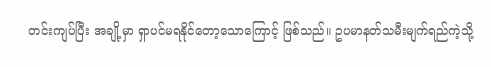တင်းကျပ်ပြီး အချို့မှာ ရှာပင်မရနိုင်တော့သောကြောင့် ဖြစ်သည်။ ဥပမာနတ်သမီးမျက်ရည်ကဲ့သို့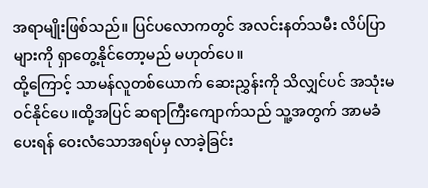အရာမျိုးဖြစ်သည်။ ပြင်ပလောကတွင် အလင်းနတ်သမီး လိပ်ပြာများကို ရှာတွေ့နိုင်တော့မည် မဟုတ်ပေ။
ထို့ကြောင့် သာမန်လူတစ်ယောက် ဆေးညွှန်းကို သိလျှင်ပင် အသုံးမဝင်နိုင်ပေ။ထို့အပြင် ဆရာကြီးကျောက်သည် သူ့အတွက် အာမခံပေးရန် ဝေးလံသောအရပ်မှ လာခဲ့ခြင်း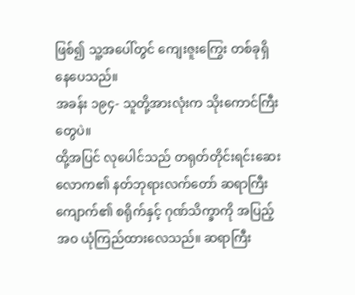ဖြစ်၍ သူ့အပေါ်တွင် ကျေးဇူးကြွေး တစ်ခုရှိနေပေသည်။
အခန်း ၁၉၄- သူတို့အားလုံးက သိုးကောင်ကြီးတွေပဲ။
ထို့အပြင် လုပေါင်သည် တရုတ်တိုင်းရင်းဆေးလောက၏ နတ်ဘုရားလက်တော် ဆရာကြီးကျောက်၏ စရိုက်နှင့် ဂုဏ်သိက္ခာကို အပြည့်အဝ ယုံကြည်ထားလေသည်။ ဆရာကြီး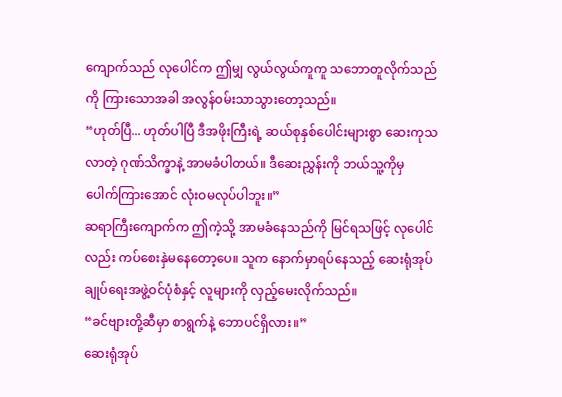ကျောက်သည် လုပေါင်က ဤမျှ လွယ်လွယ်ကူကူ သဘောတူလိုက်သည်ကို ကြားသောအခါ အလွန်ဝမ်းသာသွားတော့သည်။
“ဟုတ်ပြီ... ဟုတ်ပါပြီ ဒီအဖိုးကြီးရဲ့ ဆယ်စုနှစ်ပေါင်းများစွာ ဆေးကုသလာတဲ့ ဂုဏ်သိက္ခာနဲ့ အာမခံပါတယ်။ ဒီဆေးညွှန်းကို ဘယ်သူ့ကိုမှ ပေါက်ကြားအောင် လုံးဝမလုပ်ပါဘူး။”
ဆရာကြီးကျောက်က ဤကဲ့သို့ အာမခံနေသည်ကို မြင်ရသဖြင့် လုပေါင်လည်း ကပ်စေးနှဲမနေတော့ပေ။ သူက နောက်မှာရပ်နေသည့် ဆေးရုံအုပ်ချုပ်ရေးအဖွဲ့ဝင်ပုံစံနှင့် လူများကို လှည့်မေးလိုက်သည်။
“ခင်ဗျားတို့ဆီမှာ စာရွက်နဲ့ ဘောပင်ရှိလား။”
ဆေးရုံအုပ်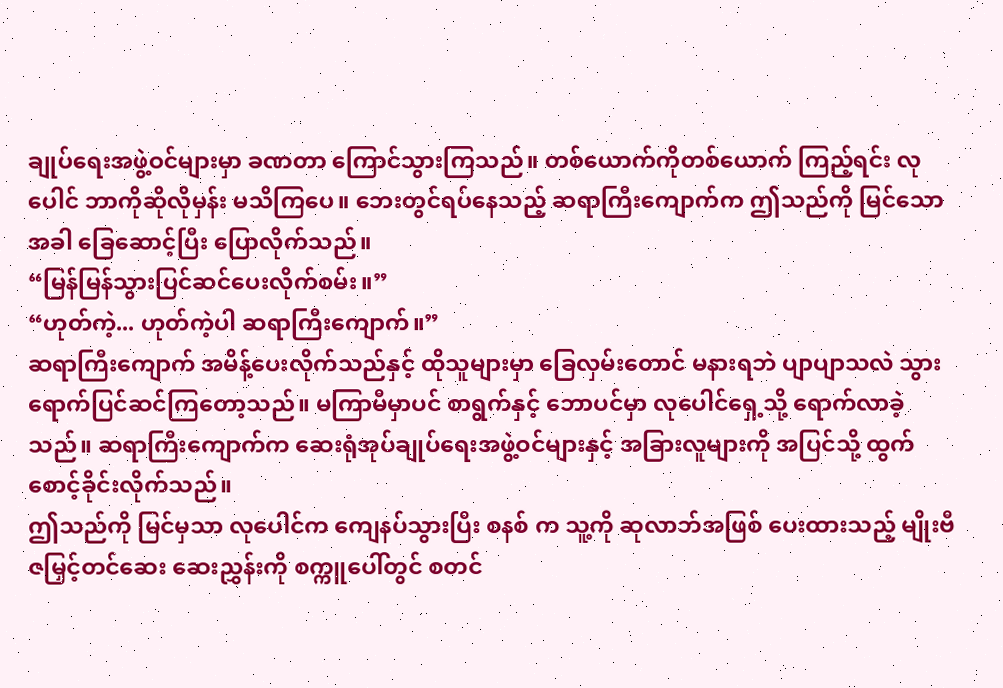ချုပ်ရေးအဖွဲ့ဝင်များမှာ ခဏတာ ကြောင်သွားကြသည်။ တစ်ယောက်ကိုတစ်ယောက် ကြည့်ရင်း လုပေါင် ဘာကိုဆိုလိုမှန်း မသိကြပေ။ ဘေးတွင်ရပ်နေသည့် ဆရာကြီးကျောက်က ဤသည်ကို မြင်သောအခါ ခြေဆောင့်ပြီး ပြောလိုက်သည်။
“မြန်မြန်သွားပြင်ဆင်ပေးလိုက်စမ်း။”
“ဟုတ်ကဲ့... ဟုတ်ကဲ့ပါ ဆရာကြီးကျောက်။”
ဆရာကြီးကျောက် အမိန့်ပေးလိုက်သည်နှင့် ထိုသူများမှာ ခြေလှမ်းတောင် မနားရဘဲ ပျာပျာသလဲ သွားရောက်ပြင်ဆင်ကြတော့သည်။ မကြာမီမှာပင် စာရွက်နှင့် ဘောပင်မှာ လုပေါင်ရှေ့သို့ ရောက်လာခဲ့သည်။ ဆရာကြီးကျောက်က ဆေးရုံအုပ်ချုပ်ရေးအဖွဲ့ဝင်များနှင့် အခြားလူများကို အပြင်သို့ ထွက်စောင့်ခိုင်းလိုက်သည်။
ဤသည်ကို မြင်မှသာ လုပေါင်က ကျေနပ်သွားပြီး စနစ် က သူ့ကို ဆုလာဘ်အဖြစ် ပေးထားသည့် မျိုးဗီဇမြှင့်တင်ဆေး ဆေးညွှန်းကို စက္ကူပေါ်တွင် စတင်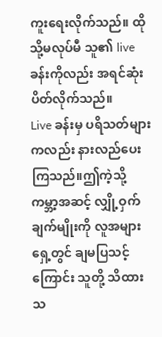ကူးရေးလိုက်သည်။ ထိုသို့မလုပ်မီ သူ၏ live ခန်းကိုလည်း အရင်ဆုံး ပိတ်လိုက်သည်။
Live ခန်းမှ ပရိသတ်များကလည်း နားလည်ပေးကြသည်။ဤကဲ့သို့ ကမ္ဘာ့အဆင့် လျှို့ဝှက်ချက်မျိုးကို လူအများရှေ့တွင် ချမပြသင့်ကြောင်း သူတို့ သိထားသ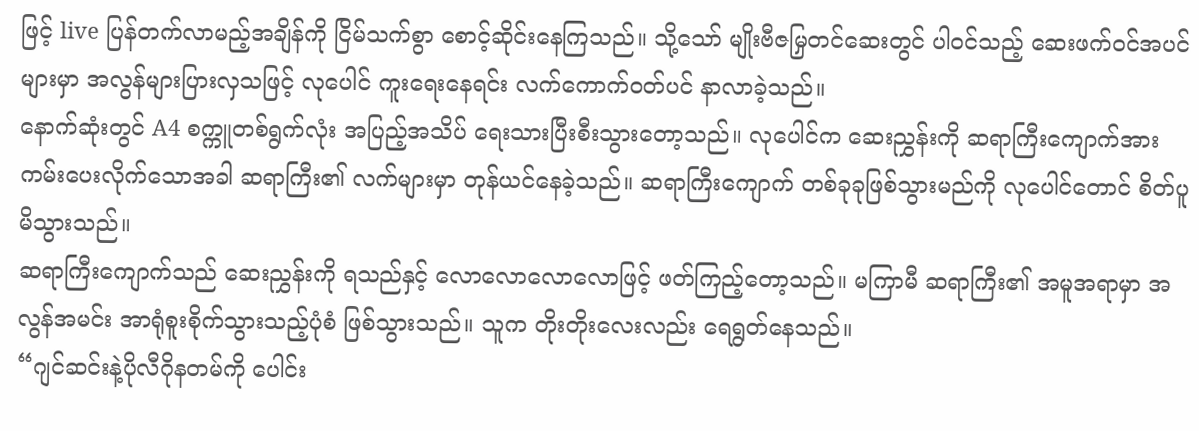ဖြင့် live ပြန်တက်လာမည့်အချိန်ကို ငြိမ်သက်စွာ စောင့်ဆိုင်းနေကြသည်။ သို့သော် မျိုးဗီဇမြှတင်ဆေးတွင် ပါဝင်သည့် ဆေးဖက်ဝင်အပင်များမှာ အလွန်များပြားလှသဖြင့် လုပေါင် ကူးရေးနေရင်း လက်ကောက်ဝတ်ပင် နာလာခဲ့သည်။
နောက်ဆုံးတွင် A4 စက္ကူတစ်ရွက်လုံး အပြည့်အသိပ် ရေးသားပြီးစီးသွားတော့သည်။ လုပေါင်က ဆေးညွှန်းကို ဆရာကြီးကျောက်အား ကမ်းပေးလိုက်သောအခါ ဆရာကြီး၏ လက်များမှာ တုန်ယင်နေခဲ့သည်။ ဆရာကြီးကျောက် တစ်ခုခုဖြစ်သွားမည်ကို လုပေါင်တောင် စိတ်ပူမိသွားသည်။
ဆရာကြီးကျောက်သည် ဆေးညွှန်းကို ရသည်နှင့် လောလောလောလောဖြင့် ဖတ်ကြည့်တော့သည်။ မကြာမီ ဆရာကြီး၏ အမူအရာမှာ အလွန်အမင်း အာရုံစူးစိုက်သွားသည့်ပုံစံ ဖြစ်သွားသည်။ သူက တိုးတိုးလေးလည်း ရေရွတ်နေသည်။
“ဂျင်ဆင်းနဲ့ပိုလီဂိုနတမ်ကို ပေါင်း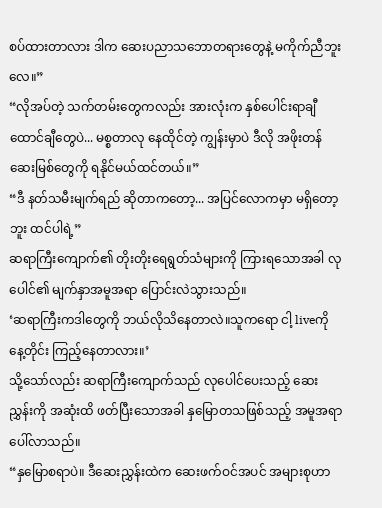စပ်ထားတာလား ဒါက ဆေးပညာသဘောတရားတွေနဲ့ မကိုက်ညီဘူးလေ။”
“လိုအပ်တဲ့ သက်တမ်းတွေကလည်း အားလုံးက နှစ်ပေါင်းရာချီ ထောင်ချီတွေပဲ... မစ္စတာလု နေထိုင်တဲ့ ကျွန်းမှာပဲ ဒီလို အဖိုးတန်ဆေးမြစ်တွေကို ရနိုင်မယ်ထင်တယ်။”
“ဒီ နတ်သမီးမျက်ရည် ဆိုတာကတော့... အပြင်လောကမှာ မရှိတော့ဘူး ထင်ပါရဲ့”
ဆရာကြီးကျောက်၏ တိုးတိုးရေရွတ်သံများကို ကြားရသောအခါ လုပေါင်၏ မျက်နှာအမူအရာ ပြောင်းလဲသွားသည်။
‘ဆရာကြီးကဒါတွေကို ဘယ်လိုသိနေတာလဲ။သူကရော ငါ့ liveကို နေ့တိုင်း ကြည့်နေတာလား။’
သို့သော်လည်း ဆရာကြီးကျောက်သည် လုပေါင်ပေးသည့် ဆေးညွှန်းကို အဆုံးထိ ဖတ်ပြီးသောအခါ နှမြောတသဖြစ်သည့် အမူအရာ ပေါ်လာသည်။
“နှမြောစရာပဲ။ ဒီဆေးညွှန်းထဲက ဆေးဖက်ဝင်အပင် အများစုဟာ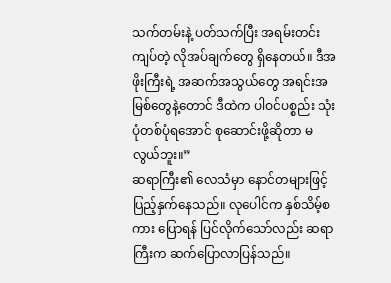သက်တမ်းနဲ့ ပတ်သက်ပြီး အရမ်းတင်းကျပ်တဲ့ လိုအပ်ချက်တွေ ရှိနေတယ်။ ဒီအဖိုးကြီးရဲ့ အဆက်အသွယ်တွေ အရင်းအမြစ်တွေနဲ့တောင် ဒီထဲက ပါဝင်ပစ္စည်း သုံးပုံတစ်ပုံရအောင် စုဆောင်းဖို့ဆိုတာ မလွယ်ဘူး။”
ဆရာကြီး၏ လေသံမှာ နောင်တများဖြင့် ပြည့်နှက်နေသည်။ လုပေါင်က နှစ်သိမ့်စကား ပြောရန် ပြင်လိုက်သော်လည်း ဆရာကြီးက ဆက်ပြောလာပြန်သည်။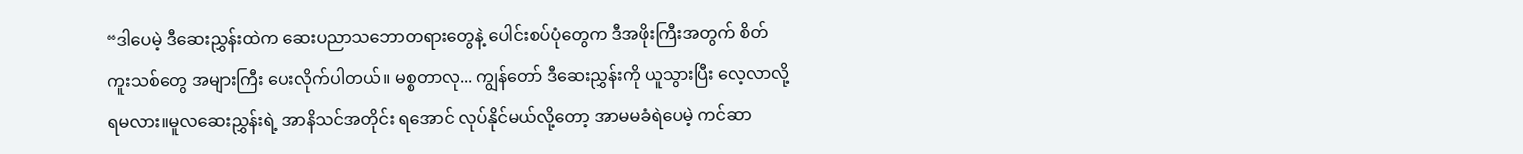“ဒါပေမဲ့ ဒီဆေးညွှန်းထဲက ဆေးပညာသဘောတရားတွေနဲ့ ပေါင်းစပ်ပုံတွေက ဒီအဖိုးကြီးအတွက် စိတ်ကူးသစ်တွေ အများကြီး ပေးလိုက်ပါတယ်။ မစ္စတာလု... ကျွန်တော် ဒီဆေးညွှန်းကို ယူသွားပြီး လေ့လာလို့ ရမလား။မူလဆေးညွှန်းရဲ့ အာနိသင်အတိုင်း ရအောင် လုပ်နိုင်မယ်လို့တော့ အာမမခံရဲပေမဲ့ ကင်ဆာ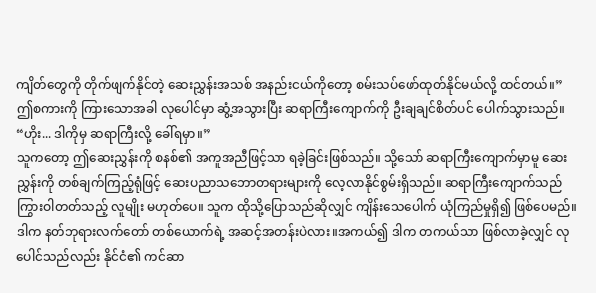ကျိတ်တွေကို တိုက်ဖျက်နိုင်တဲ့ ဆေးညွှန်းအသစ် အနည်းငယ်ကိုတော့ စမ်းသပ်ဖော်ထုတ်နိုင်မယ်လို့ ထင်တယ်။”
ဤစကားကို ကြားသောအခါ လုပေါင်မှာ ဆွံ့အသွားပြီး ဆရာကြီးကျောက်ကို ဦးချချင်စိတ်ပင် ပေါက်သွားသည်။
“ဟိုး... ဒါကိုမှ ဆရာကြီးလို့ ခေါ်ရမှာ။”
သူကတော့ ဤဆေးညွှန်းကို စနစ်၏ အကူအညီဖြင့်သာ ရခဲ့ခြင်းဖြစ်သည်။ သို့သော် ဆရာကြီးကျောက်မှာမူ ဆေးညွှန်းကို တစ်ချက်ကြည့်ရုံဖြင့် ဆေးပညာသဘောတရားများကို လေ့လာနိုင်စွမ်းရှိသည်။ ဆရာကြီးကျောက်သည် ကြွားဝါတတ်သည့် လူမျိုး မဟုတ်ပေ။ သူက ထိုသို့ပြောသည်ဆိုလျှင် ကျိန်းသေပေါက် ယုံကြည်မှုရှိ၍ ဖြစ်ပေမည်။
ဒါက နတ်ဘုရားလက်တော် တစ်ယောက်ရဲ့ အဆင့်အတန်းပဲလား။အကယ်၍ ဒါက တကယ်သာ ဖြစ်လာခဲ့လျှင် လုပေါင်သည်လည်း နိုင်ငံ၏ ကင်ဆာ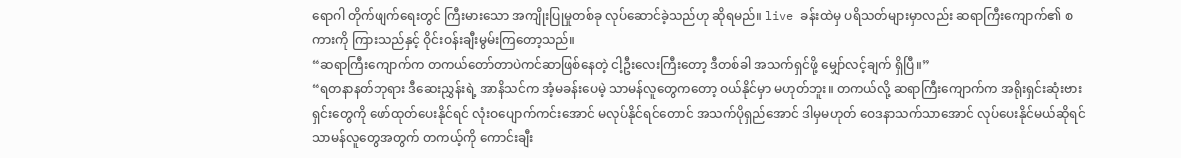ရောဂါ တိုက်ဖျက်ရေးတွင် ကြီးမားသော အကျိုးပြုမှုတစ်ခု လုပ်ဆောင်ခဲ့သည်ဟု ဆိုရမည်။ live ခန်းထဲမှ ပရိသတ်များမှာလည်း ဆရာကြီးကျောက်၏ စကားကို ကြားသည်နှင့် ဝိုင်းဝန်းချီးမွမ်းကြတော့သည်။
“ဆရာကြီးကျောက်က တကယ်တော်တာပဲကင်ဆာဖြစ်နေတဲ့ ငါ့ဦးလေးကြီးတော့ ဒီတစ်ခါ အသက်ရှင်ဖို့ မျှော်လင့်ချက် ရှိပြီ။”
“ရတနာနတ်ဘုရား ဒီဆေးညွှန်းရဲ့ အာနိသင်က အံ့မခန်းပေမဲ့ သာမန်လူတွေကတော့ ဝယ်နိုင်မှာ မဟုတ်ဘူး။ တကယ်လို့ ဆရာကြီးကျောက်က အရိုးရှင်းဆုံးဗားရှင်းတွေကို ဖော်ထုတ်ပေးနိုင်ရင် လုံးဝပျောက်ကင်းအောင် မလုပ်နိုင်ရင်တောင် အသက်ပိုရှည်အောင် ဒါမှမဟုတ် ဝေဒနာသက်သာအောင် လုပ်ပေးနိုင်မယ်ဆိုရင် သာမန်လူတွေအတွက် တကယ့်ကို ကောင်းချီး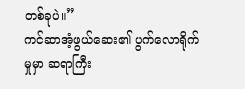တစ်ခုပဲ။”
ကင်ဆာအံ့ဖွယ်ဆေး၏ ပွက်လောရိုက်မှုမှာ ဆရာကြီး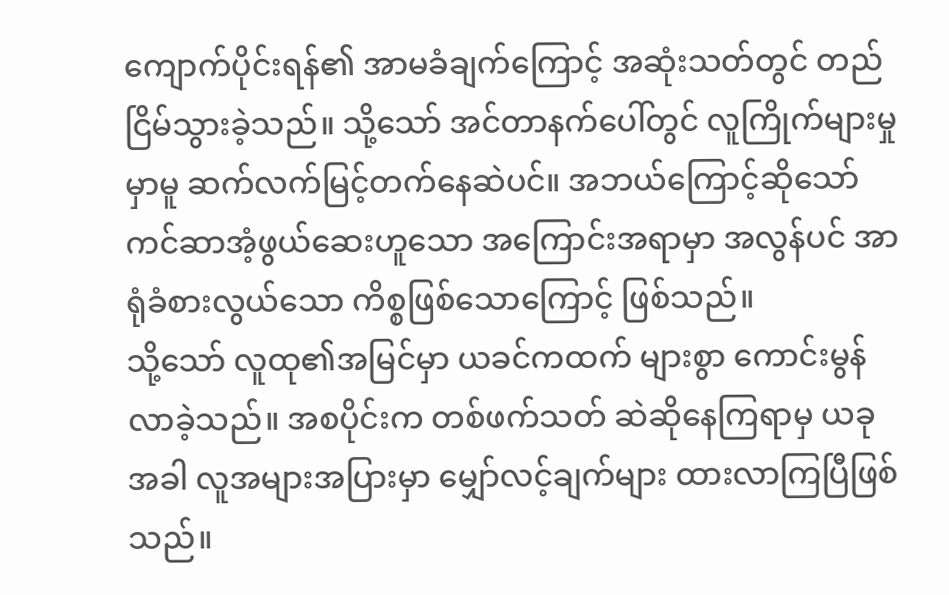ကျောက်ပိုင်းရန်၏ အာမခံချက်ကြောင့် အဆုံးသတ်တွင် တည်ငြိမ်သွားခဲ့သည်။ သို့သော် အင်တာနက်ပေါ်တွင် လူကြိုက်များမှုမှာမူ ဆက်လက်မြင့်တက်နေဆဲပင်။ အဘယ်ကြောင့်ဆိုသော် ကင်ဆာအံ့ဖွယ်ဆေးဟူသော အကြောင်းအရာမှာ အလွန်ပင် အာရုံခံစားလွယ်သော ကိစ္စဖြစ်သောကြောင့် ဖြစ်သည်။
သို့သော် လူထု၏အမြင်မှာ ယခင်ကထက် များစွာ ကောင်းမွန်လာခဲ့သည်။ အစပိုင်းက တစ်ဖက်သတ် ဆဲဆိုနေကြရာမှ ယခုအခါ လူအများအပြားမှာ မျှော်လင့်ချက်များ ထားလာကြပြီဖြစ်သည်။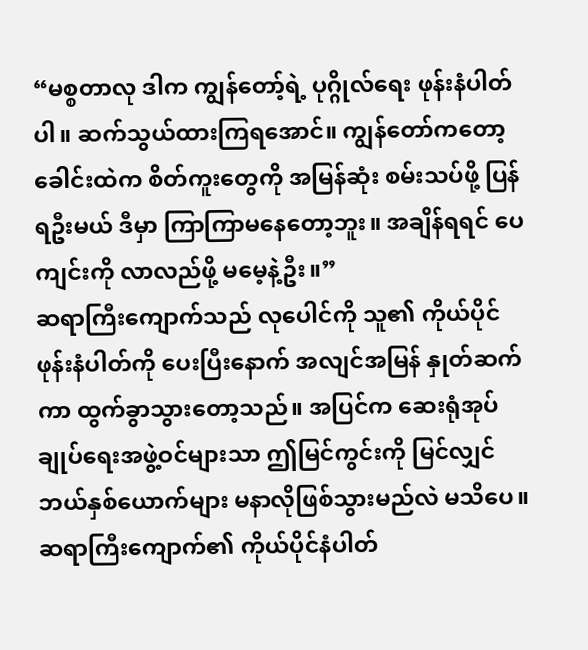“မစ္စတာလု ဒါက ကျွန်တော့်ရဲ့ ပုဂ္ဂိုလ်ရေး ဖုန်းနံပါတ်ပါ။ ဆက်သွယ်ထားကြရအောင်။ ကျွန်တော်ကတော့ ခေါင်းထဲက စိတ်ကူးတွေကို အမြန်ဆုံး စမ်းသပ်ဖို့ ပြန်ရဦးမယ် ဒီမှာ ကြာကြာမနေတော့ဘူး။ အချိန်ရရင် ပေကျင်းကို လာလည်ဖို့ မမေ့နဲ့ဦး။”
ဆရာကြီးကျောက်သည် လုပေါင်ကို သူ၏ ကိုယ်ပိုင်ဖုန်းနံပါတ်ကို ပေးပြီးနောက် အလျင်အမြန် နှုတ်ဆက်ကာ ထွက်ခွာသွားတော့သည်။ အပြင်က ဆေးရုံအုပ်ချုပ်ရေးအဖွဲ့ဝင်များသာ ဤမြင်ကွင်းကို မြင်လျှင် ဘယ်နှစ်ယောက်များ မနာလိုဖြစ်သွားမည်လဲ မသိပေ။ ဆရာကြီးကျောက်၏ ကိုယ်ပိုင်နံပါတ်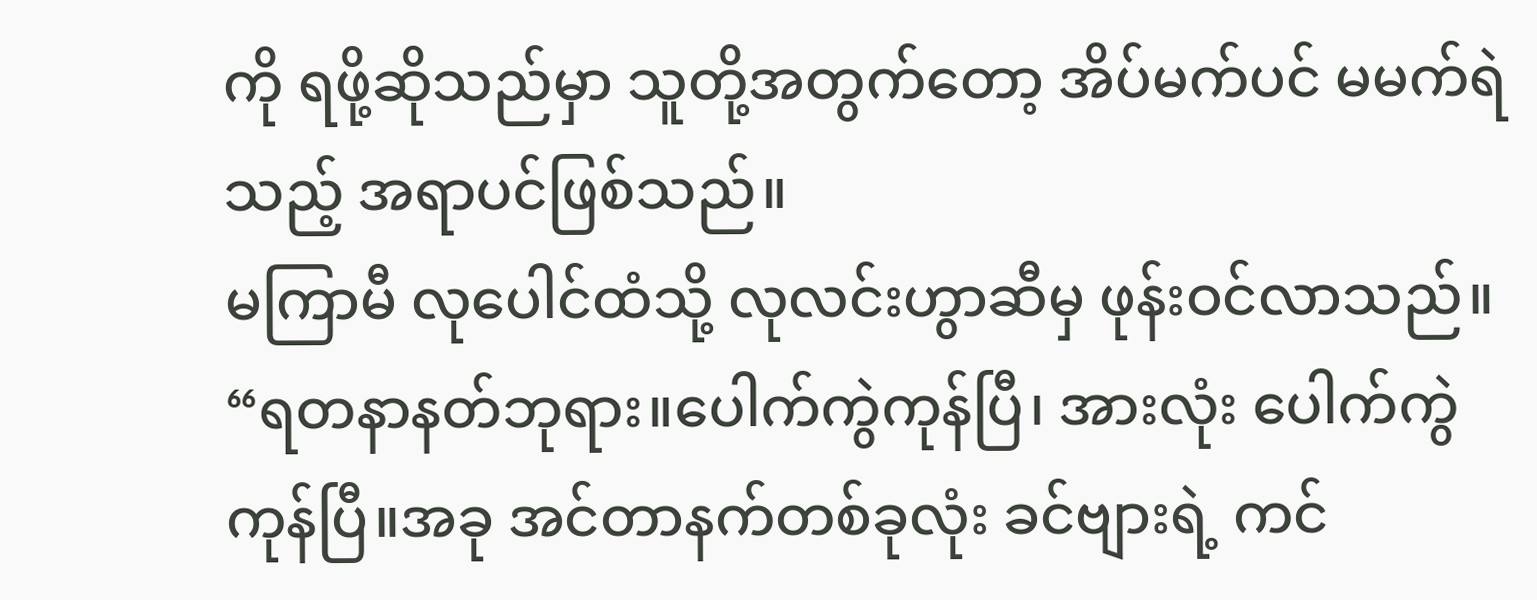ကို ရဖို့ဆိုသည်မှာ သူတို့အတွက်တော့ အိပ်မက်ပင် မမက်ရဲသည့် အရာပင်ဖြစ်သည်။
မကြာမီ လုပေါင်ထံသို့ လုလင်းဟွာဆီမှ ဖုန်းဝင်လာသည်။
“ရတနာနတ်ဘုရား။ပေါက်ကွဲကုန်ပြီ၊ အားလုံး ပေါက်ကွဲကုန်ပြီ။အခု အင်တာနက်တစ်ခုလုံး ခင်ဗျားရဲ့ ကင်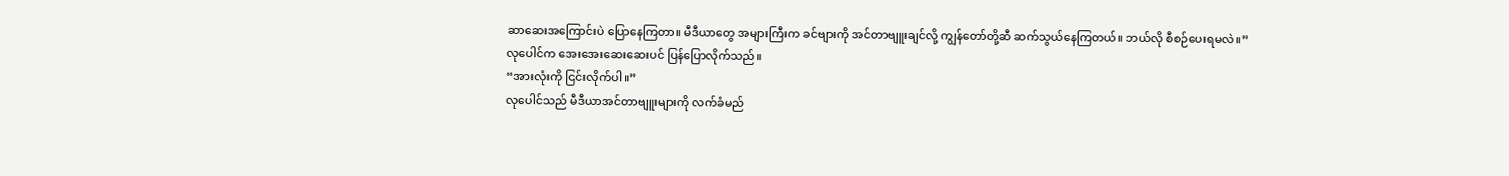ဆာဆေးအကြောင်းပဲ ပြောနေကြတာ။ မီဒီယာတွေ အများကြီးက ခင်ဗျားကို အင်တာဗျူးချင်လို့ ကျွန်တော်တို့ဆီ ဆက်သွယ်နေကြတယ်။ ဘယ်လို စီစဉ်ပေးရမလဲ။”
လုပေါင်က အေးအေးဆေးဆေးပင် ပြန်ပြောလိုက်သည်။
“အားလုံးကို ငြင်းလိုက်ပါ။”
လုပေါင်သည် မီဒီယာအင်တာဗျူးများကို လက်ခံမည်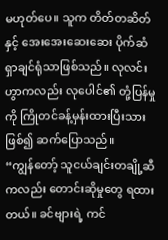မဟုတ်ပေ။ သူက တိတ်တဆိတ်နှင့် အေးအေးဆေးဆေး ပိုက်ဆံရှာချင်ရုံသာဖြစ်သည်။ လုလင်းဟွာကလည်း လုပေါင်၏ တုံ့ပြန်မှုကို ကြိုတင်ခန့်မှန်းထားပြီးသားဖြစ်၍ ဆက်ပြောသည်။
“ကျွန်တော့် သူငယ်ချင်းတချို့ဆီကလည်း တောင်းဆိုမှုတွေ ရထားတယ်။ ခင်ဗျားရဲ့ ကင်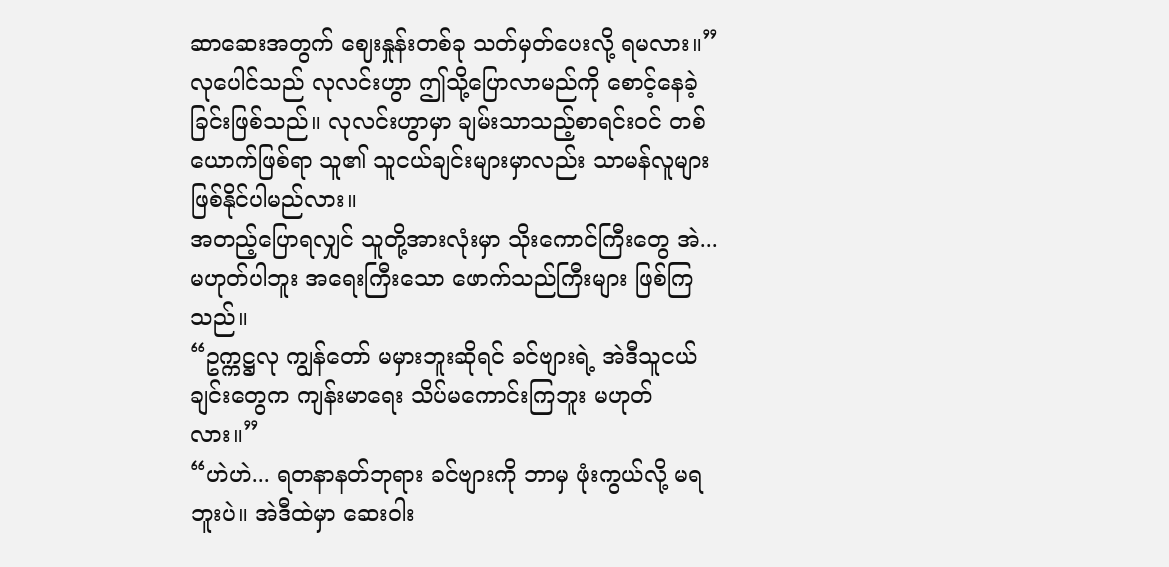ဆာဆေးအတွက် ဈေးနှုန်းတစ်ခု သတ်မှတ်ပေးလို့ ရမလား။”
လုပေါင်သည် လုလင်းဟွာ ဤသို့ပြောလာမည်ကို စောင့်နေခဲ့ခြင်းဖြစ်သည်။ လုလင်းဟွာမှာ ချမ်းသာသည့်စာရင်းဝင် တစ်ယောက်ဖြစ်ရာ သူ၏ သူငယ်ချင်းများမှာလည်း သာမန်လူများ ဖြစ်နိုင်ပါမည်လား။
အတည့်ပြောရလျှင် သူတို့အားလုံးမှာ သိုးကောင်ကြီးတွေ အဲ... မဟုတ်ပါဘူး အရေးကြီးသော ဖောက်သည်ကြီးများ ဖြစ်ကြသည်။
“ဥက္ကဋ္ဌလု ကျွန်တော် မမှားဘူးဆိုရင် ခင်ဗျားရဲ့ အဲဒီသူငယ်ချင်းတွေက ကျန်းမာရေး သိပ်မကောင်းကြဘူး မဟုတ်လား။”
“ဟဲဟဲ... ရတနာနတ်ဘုရား ခင်ဗျားကို ဘာမှ ဖုံးကွယ်လို့ မရဘူးပဲ။ အဲဒီထဲမှာ ဆေးဝါး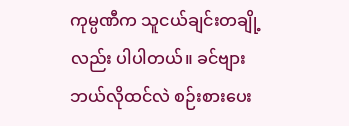ကုမ္ပဏီက သူငယ်ချင်းတချို့လည်း ပါပါတယ်။ ခင်ဗျား ဘယ်လိုထင်လဲ စဉ်းစားပေး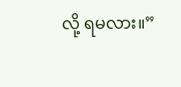လို့ ရမလား။”